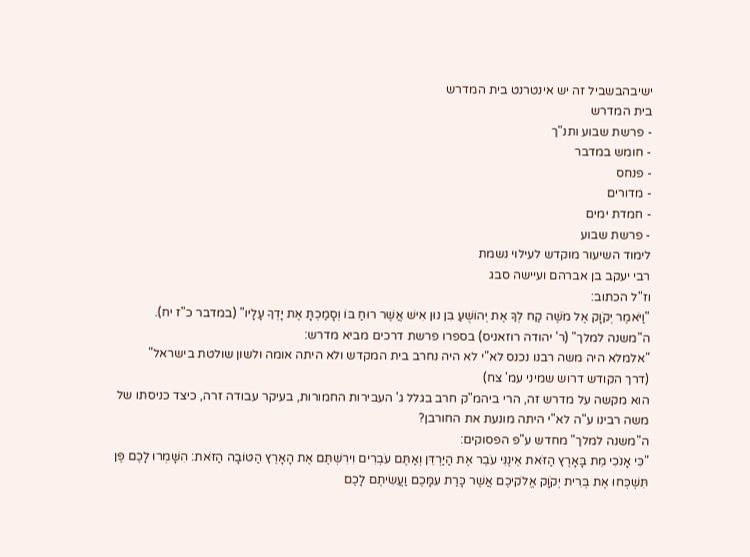ישיבהבשביל זה יש אינטרנט בית המדרש
בית המדרש
- פרשת שבוע ותנ"ך
- חומש במדבר
- פנחס
- מדורים
- חמדת ימים
- פרשת שבוע
לימוד השיעור מוקדש לעילוי נשמת
רבי יעקב בן אברהם ועיישה סבג
וז"ל הכתוב:
"וַיֹּאמֶר יְקֹוָק אֶל מֹשֶׁה קַח לְךָ אֶת יְהוֹשֻׁעַ בִּן נוּן אִישׁ אֲשֶׁר רוּחַ בּוֹ וְסָמַכְתָּ אֶת יָדְךָ עָלָיו" (במדבר כ"ז יח).
ה"משנה למלך" (ר' יהודה רוזאניס) בספרו פרשת דרכים מביא מדרש:
"אלמלא היה משה רבנו נכנס לא"י לא היה נחרב בית המקדש ולא היתה אומה ולשון שולטת בישראל"
(דרך הקודש דרוש שמיני עמ' צח)
הוא מקשה על מדרש זה, הרי ביהמ"ק חרב בגלל ג' העבירות החמורות, בעיקר עבודה זרה, כיצד כניסתו של משה רבינו ע"ה לא"י היתה מונעת את החורבן?
ה"משנה למלך" מחדש ע"פ הפסוקים:
"כִּי אָנֹכִי מֵת בָּאָרֶץ הַזֹּאת אֵינֶנִּי עֹבֵר אֶת הַיַּרְדֵּן וְאַתֶּם עֹבְרִים וִירִשְׁתֶּם אֶת הָאָרֶץ הַטּוֹבָה הַזֹּאת: הִשָּׁמְרוּ לָכֶם פֶּן תִּשְׁכְּחוּ אֶת בְּרִית יְקֹוָק אֱלֹקיכֶם אֲשֶׁר כָּרַת עִמָּכֶם וַעֲשִׂיתֶם לָכֶם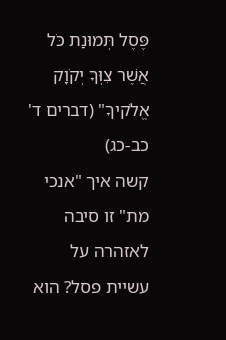פֶּסֶל תְּמוּנַת כֹּל אֲשֶׁר צִוְּךָ יְקֹוָק אֱלֹקיךָ" (דברים ד' כב-כג)
קשה איך "אנכי מת" זו סיבה לאזהרה על עשיית פסל? הוא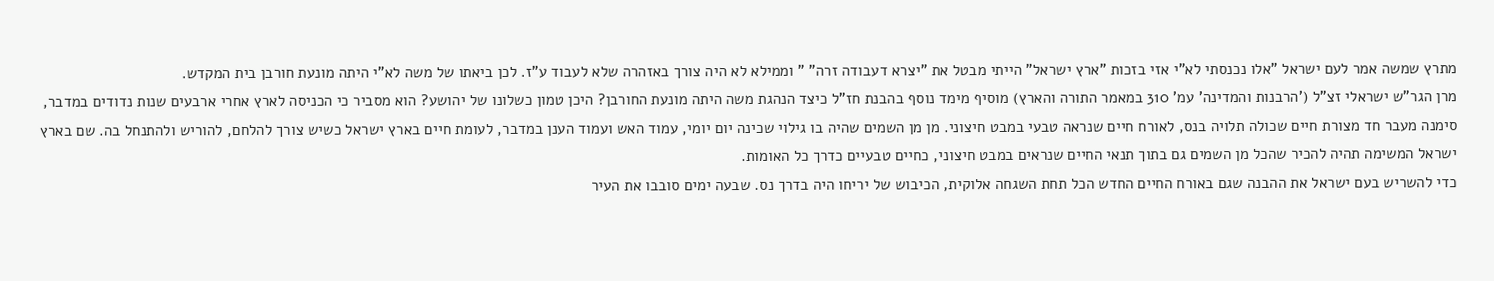מתרץ שמשה אמר לעם ישראל "אלו נכנסתי לא"י אזי בזכות "ארץ ישראל" הייתי מבטל את "יצרא דעבודה זרה" " וממילא לא היה צורך באזהרה שלא לעבוד ע"ז. לכן ביאתו של משה לא"י היתה מונעת חורבן בית המקדש.
מרן הגר"ש ישראלי זצ"ל ('הרבנות והמדינה' עמ' 310 במאמר התורה והארץ) מוסיף מימד נוסף בהבנת חז"ל כיצד הנהגת משה היתה מונעת החורבן? היכן טמון כשלונו של יהושע? הוא מסביר כי הכניסה לארץ אחרי ארבעים שנות נדודים במדבר, סימנה מעבר חד מצורת חיים שכולה תלויה בנס, לאורח חיים שנראה טבעי במבט חיצוני. מן מן השמים שהיה בו גילוי שכינה יום יומי, עמוד האש ועמוד הענן במדבר, לעומת חיים בארץ ישראל כשיש צורך להלחם, להוריש ולהתנחל בה. שם בארץ ישראל המשימה תהיה להכיר שהכל מן השמים גם בתוך תנאי החיים שנראים במבט חיצוני, כחיים טבעיים כדרך כל האומות.
כדי להשריש בעם ישראל את ההבנה שגם באורח החיים החדש הכל תחת השגחה אלוקית, הכיבוש של יריחו היה בדרך נס. שבעה ימים סובבו את העיר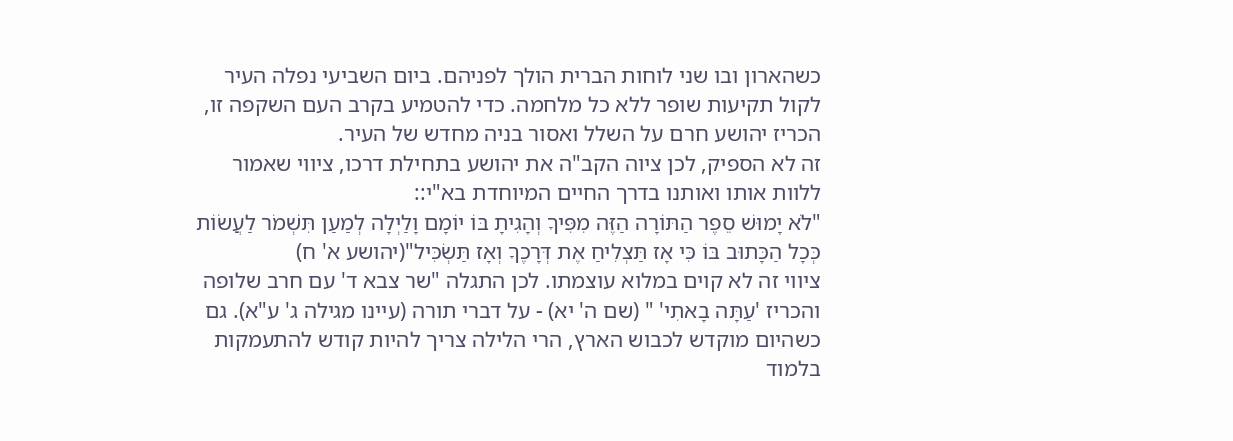כשהארון ובו שני לוחות הברית הולך לפניהם. ביום השביעי נפלה העיר לקול תקיעות שופר ללא כל מלחמה. כדי להטמיע בקרב העם השקפה זו, הכריז יהושע חרם על השלל ואסור בניה מחדש של העיר.
זה לא הספיק, לכן ציוה הקב"ה את יהושע בתחילת דרכו, ציווי שאמור ללוות אותו ואותנו בדרך החיים המיוחדת בא"י::
"לֹא יָמוּשׁ סֵפֶר הַתּוֹרָה הַזֶּה מִפִּיךָ וְהָגִיתָ בּוֹ יוֹמָם וָלַיְלָה לְמַעַן תִּשְׁמֹר לַעֲשׂוֹת כְּכָל הַכָּתוּב בּוֹ כִּי אָז תַּצְלִיחַ אֶת דְּרָכֶךָ וְאָז תַּשְׂכִּיל"(יהושע א' ח)
ציווי זה לא קוים במלוא עוצמתו. לכן התגלה "שר צבא ד' עם חרב שלופה והכריז 'עַתָּה בָאתִי' " (שם ה' יא) - על דברי תורה (עיינו מגילה ג' ע"א). גם כשהיום מוקדש לכבוש הארץ, הרי הלילה צריך להיות קודש להתעמקות בלמוד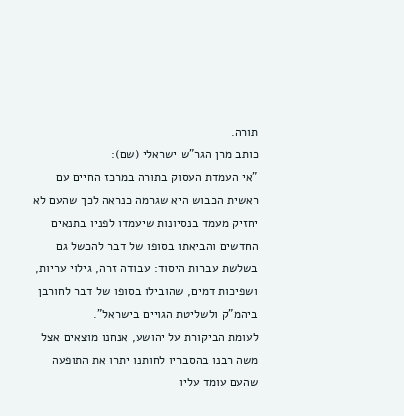תורה.
כותב מרן הגר"ש ישראלי (שם):
"אי העמדת העסוק בתורה במרכז החיים עם ראשית הכבוש היא שגרמה כנראה לכך שהעם לא יחזיק מעמד בנסיונות שיעמדו לפניו בתנאים החדשים והביאתו בסופו של דבר להכשל גם בשלשת עברות היסוד: עבודה זרה, גילוי עריות, ושפיכות דמים, שהובילו בסופו של דבר לחורבן ביהמ"ק ולשליטת הגויים בישראל".
לעומת הביקורת על יהושע, אנחנו מוצאים אצל משה רבנו בהסבריו לחותנו יתרו את התופעה שהעם עומד עליו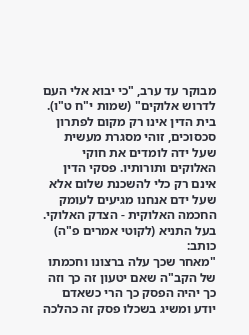מבוקר עד ערב, "כי יבוא אלי העם לדרוש אלוקים" (שמות י"ח ט"ו).
בית הדין אינו רק מקום לפתרון סכסוכים, זוהי מסגרת מעשית שעל ידה לומדים את חוקי האלוקים ותורותיו. פסקי הדין אינם רק כלי להשכנת שלום אלא שעל ידם אנחנו מגיעים לעומק החכמה האלוקית - הצדק האלוקי.
בעל התניא (לקוטי אמרים פ"ה) כותב:
"מאחר שכך עלה ברצונו וחכמתו של הקב"ה שאם יטעון זה כך וזה כך יהיה הפסק כך הרי כשאדם יודע ומשיג בשכלו פסק זה כהלכה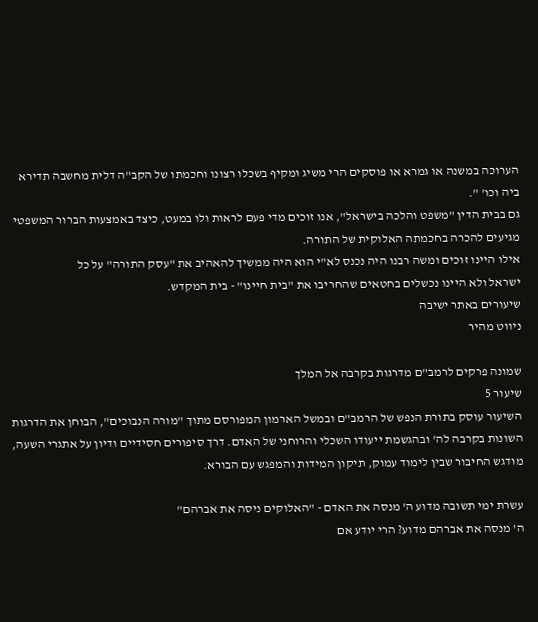הערוכה במשנה או גמרא או פוסקים הרי משיג ומקיף בשכלו רצונו וחכמתו של הקב"ה דלית מחשבה תדירא ביה וכו' ".
גם בבית הדין "משפט והלכה בישראל", אנו זוכים מדי פעם לראות ולו במעט, כיצד באמצעות הברור המשפטי מגיעים להכרה בחכמתה האלוקית של התורה.
אילו היינו זוכים ומשה רבנו היה נכנס לא"י הוא היה ממשיך להאהיב את "עסק התורה" על כל
ישראל ולא היינו נכשלים בחטאים שהחריבו את "בית חיינו" - בית המקדש.
שיעורים באתר ישיבה
ניווט מהיר

שמונה פרקים לרמב"ם מדרגות בקרבה אל המלך
שיעור 5
השיעור עוסק בתורת הנפש של הרמב"ם ובמשל הארמון המפורסם מתוך "מורה הנבוכים", הבוחן את הדרגות השונות בקרבה לה' ובהגשמת ייעודו השכלי והרוחני של האדם. דרך סיפורים חסידיים ודיון על אתגרי השעה, מודגש החיבור שבין לימוד עמוק, תיקון המידות והמפגש עם הבורא.

עשרת ימי תשובה מדוע ה' מנסה את האדם - "האלוקים ניסה את אברהם"
ה' מנסה את אברהם מדוע? הרי יודע אם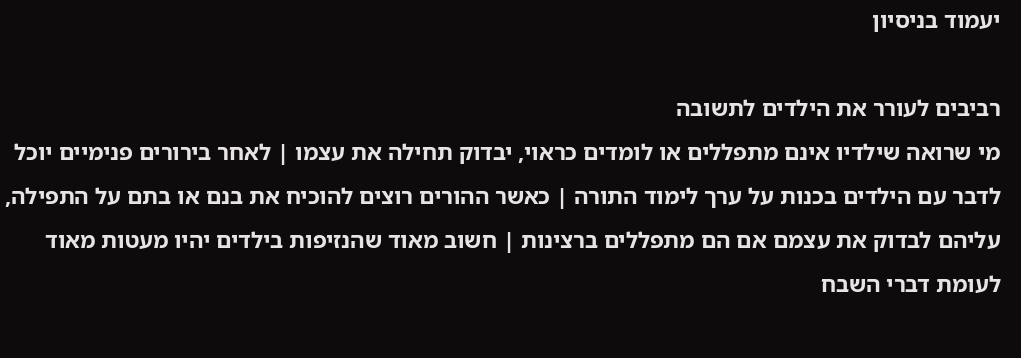יעמוד בניסיון

רביבים לעורר את הילדים לתשובה
מי שרואה שילדיו אינם מתפללים או לומדים כראוי, יבדוק תחילה את עצמו | לאחר בירורים פנימיים יוכל לדבר עם הילדים בכנות על ערך לימוד התורה | כאשר ההורים רוצים להוכיח את בנם או בתם על התפילה, עליהם לבדוק את עצמם אם הם מתפללים ברצינות | חשוב מאוד שהנזיפות בילדים יהיו מעטות מאוד לעומת דברי השבח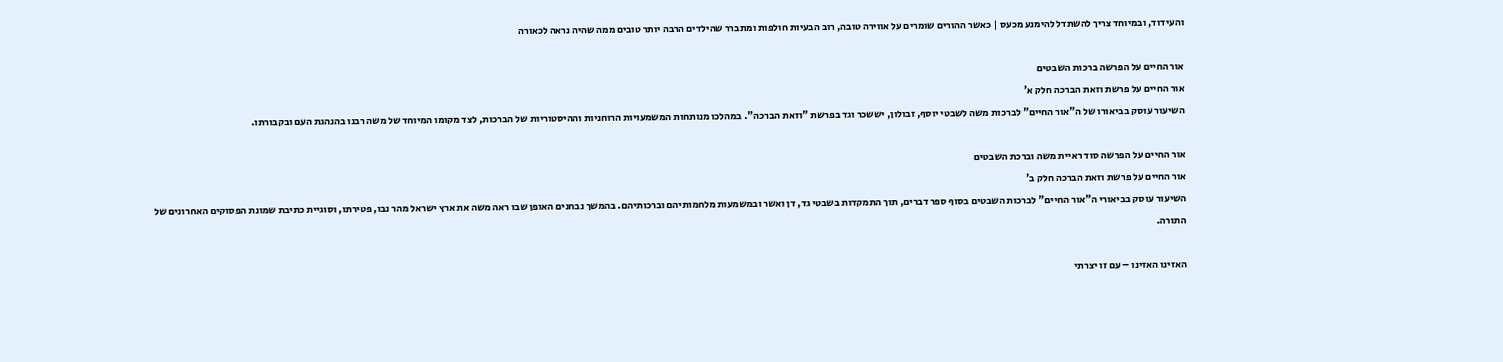והעידוד, ובמיוחד צריך להשתדל להימנע מכעס | כאשר ההורים שומרים על אווירה טובה, רוב הבעיות חולפות ומתברר שהילדים הרבה יותר טובים ממה שהיה נראה לכאורה

אור החיים על הפרשה ברכות השבטים
אור החיים על פרשת וזאת הברכה חלק א'
השיעור עוסק בביאורו של ה"אור החיים" לברכות משה לשבטי יוסף, זבולון, יששכר וגד בפרשת "וזאת הברכה". במהלכו מנותחות המשמעויות הרוחניות וההיסטוריות של הברכות, לצד מקומו המיוחד של משה רבנו בהנהגת העם ובקבורתו.

אור החיים על הפרשה סוד ראיית משה וברכת השבטים
אור החיים על פרשת וזאת הברכה חלק ב'
השיעור עוסק בביאורי ה"אור החיים" לברכות השבטים בסוף ספר דברים, תוך התמקדות בשבטי גד, דן ואשר ובמשמעות מלחמותיהם וברכותיהם. בהמשך נבחנים האופן שבו ראה משה את ארץ ישראל מהר נבו, פטירתו, וסוגיית כתיבת שמונת הפסוקים האחרונים של התורה.

האזינו האזינו – עם זו יצרתי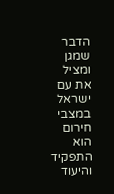הדבר שמגן ומציל את עם ישראל במצבי חירום הוא התפקיד והיעוד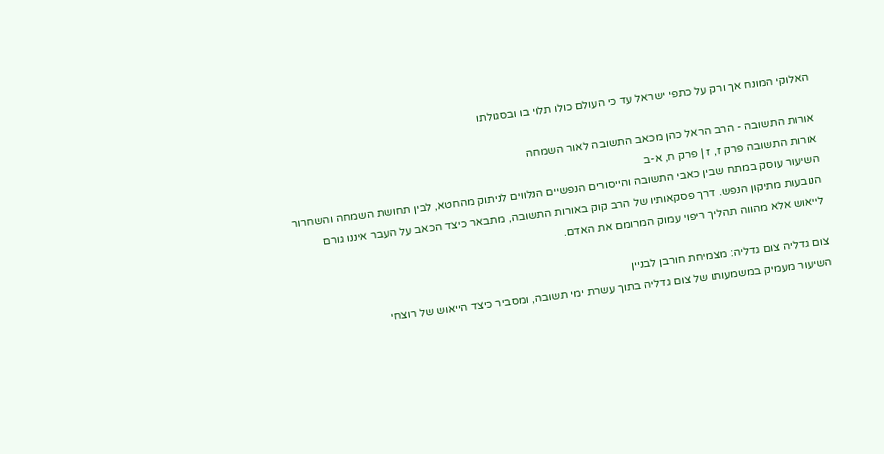האלוקי המונח אך ורק על כתפי ישראל עד כי העולם כולו תלוי בו ובסגולתו

אורות התשובה - הרב הראל כהן מכאב התשובה לאור השמחה
אורות התשובה פרק ז, ז | פרק ח, א-ב
השיעור עוסק במתח שבין כאבי התשובה והייסורים הנפשיים הנלווים לניתוק מהחטא, לבין תחושת השמחה והשחרור הנובעות מתיקון הנפש. דרך פסקאותיו של הרב קוק באורות התשובה, מתבאר כיצד הכאב על העבר איננו גורם לייאוש אלא מהווה תהליך ריפוי עמוק המרומם את האדם.

צום גדליה צום גדליה: מצמיחת חורבן לבניין
השיעור מעמיק במשמעותו של צום גדליה בתוך עשרת ימי תשובה, ומסביר כיצד הייאוש של רוצחי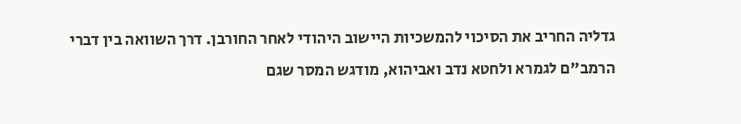גדליה החריב את הסיכוי להמשכיות היישוב היהודי לאחר החורבן. דרך השוואה בין דברי הרמב"ם לגמרא ולחטא נדב ואביהוא, מודגש המסר שגם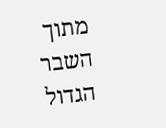מתוך השבר הגדול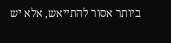ביותר אסור להתייאש, אלא יש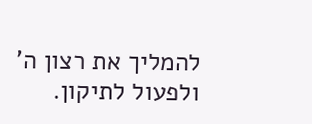להמליך את רצון ה' ולפעול לתיקון.